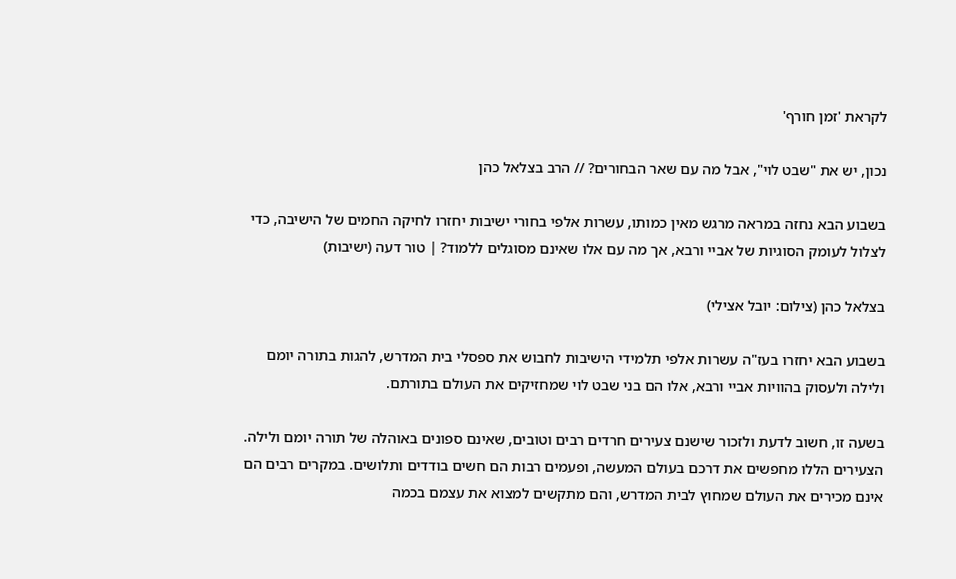לקראת 'זמן חורף'

נכון, יש את "שבט לוי", אבל מה עם שאר הבחורים? // הרב בצלאל כהן

בשבוע הבא נחזה במראה מרגש מאין כמותו, עשרות אלפי בחורי ישיבות יחזרו לחיקה החמים של הישיבה, כדי לצלול לעומק הסוגיות של אביי ורבא, אך מה עם אלו שאינם מסוגלים ללמוד? | טור דעה (ישיבות)

בצלאל כהן (צילום: יובל אצילי)

בשבוע הבא יחזרו בעז"ה עשרות אלפי תלמידי הישיבות לחבוש את ספסלי בית המדרש, להגות בתורה יומם ולילה ולעסוק בהוויות אביי ורבא, אלו הם בני שבט לוי שמחזיקים את העולם בתורתם.

בשעה זו, חשוב לדעת ולזכור שישנם צעירים חרדים רבים וטובים, שאינם ספונים באוהלה של תורה יומם ולילה. הצעירים הללו מחפשים את דרכם בעולם המעשה, ופעמים רבות הם חשים בודדים ותלושים. במקרים רבים הם אינם מכירים את העולם שמחוץ לבית המדרש, והם מתקשים למצוא את עצמם בכמה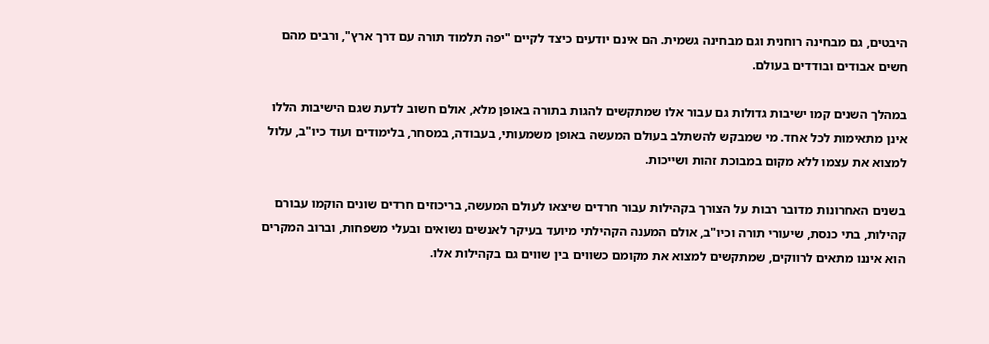היבטים, גם מבחינה רוחנית וגם מבחינה גשמית. הם אינם יודעים כיצד לקיים "יפה תלמוד תורה עם דרך ארץ", ורבים מהם חשים אבודים ובודדים בעולם.

במהלך השנים קמו ישיבות גדולות גם עבור אלו שמתקשים להגות בתורה באופן מלא, אולם חשוב לדעת שגם הישיבות הללו אינן מתאימות לכל אחד. מי שמבקש להשתלב בעולם המעשה באופן משמעותי, בעבודה, במסחר, בלימודים ועוד כיו"ב, עלול למצוא את עצמו ללא מקום במבוכת זהות ושייכות.

בשנים האחרונות מדובר רבות על הצורך בקהילות עבור חרדים שיצאו לעולם המעשה, בריכוזים חרדים שונים הוקמו עבורם קהילות, בתי כנסת, שיעורי תורה וכיו"ב, אולם המענה הקהילתי מיועד בעיקר לאנשים נשואים ובעלי משפחות, וברוב המקרים הוא איננו מתאים לרווקים, שמתקשים למצוא את מקומם כשווים בין שווים גם בקהילות אלו.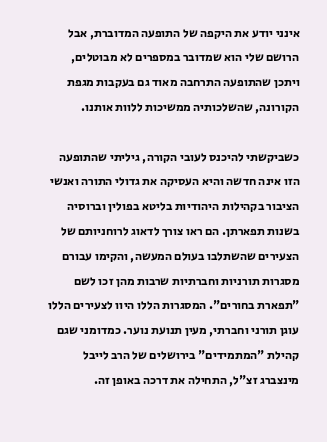אינני יודע את היקפה של התופעה המדוברת, אבל הרושם שלי הוא שמדובר במספרים לא מבוטלים, ויתכן שהתופעה התרחבה מאוד גם בעקבות מגפת הקורונה, שהשלכותיה ממשיכות ללוות אותנו.

כשביקשתי להיכנס לעובי הקורה, גיליתי שהתופעה הזו אינה חדשה והיא העסיקה את גדולי התורה ואנשי הציבור בקהילות היהודיות בליטא בפולין וברוסיה בשנות תפארתן. הם ראו צורך לדאוג לרוחניותם של הצעירים שהשתלבו בעולם המעשה, והקימו עבורם מסגרות תורניות וחברתיות שרבות מהן זכו לשם "תפארת בחורים". המסגרות הללו היוו לצעירים הללו עוגן תורני וחברתי, מעין תנועת נוער. כמדומני שגם קהילת "המתמידים" בירושלים של הרב לייבל מינצברג זצ"ל, התחילה את דרכה באופן זה.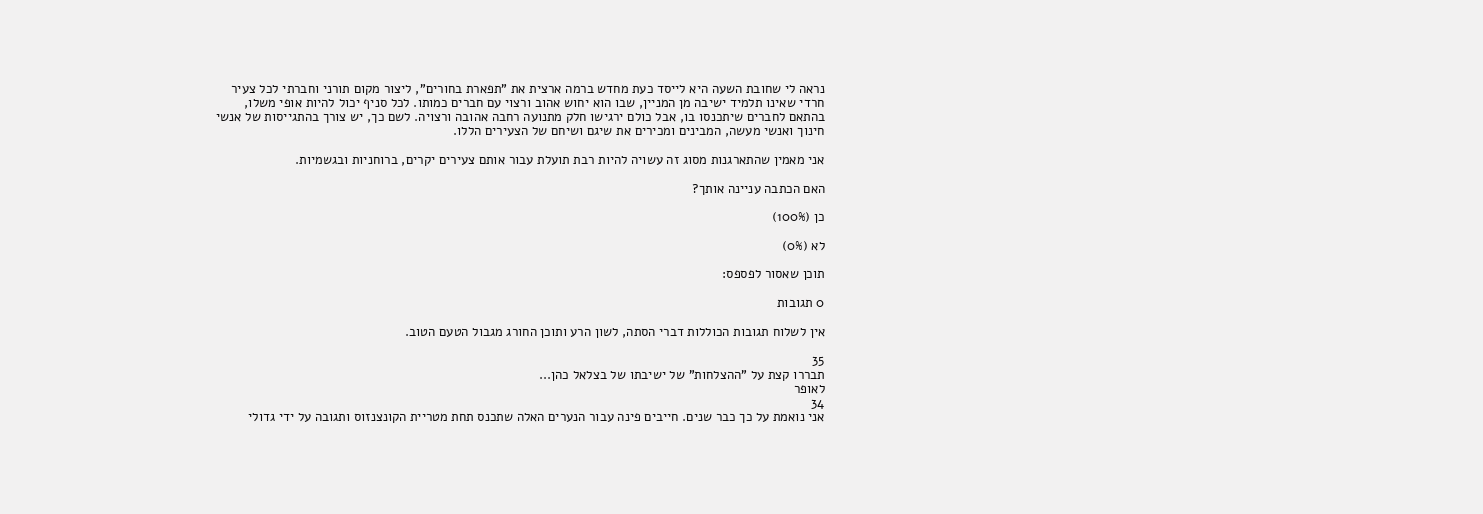נראה לי שחובת השעה היא לייסד כעת מחדש ברמה ארצית את "תפארת בחורים", ליצור מקום תורני וחברתי לכל צעיר חרדי שאינו תלמיד ישיבה מן המניין, שבו הוא יחוש אהוב ורצוי עם חברים כמותו. לכל סניף יכול להיות אופי משלו, בהתאם לחברים שיתכנסו בו, אבל כולם ירגישו חלק מתנועה רחבה אהובה ורצויה. לשם כך, יש צורך בהתגייסות של אנשי חינוך ואנשי מעשה, המבינים ומכירים את שיגם ושיחם של הצעירים הללו.

אני מאמין שהתארגנות מסוג זה עשויה להיות רבת תועלת עבור אותם צעירים יקרים, ברוחניות ובגשמיות.

האם הכתבה עניינה אותך?

כן (100%)

לא (0%)

תוכן שאסור לפספס:

0 תגובות

אין לשלוח תגובות הכוללות דברי הסתה, לשון הרע ותוכן החורג מגבול הטעם הטוב.

35
תבררו קצת על "ההצלחות" של ישיבתו של בצלאל כהן...
לאופר
34
אני נואמת על כך כבר שנים. חייבים פינה עבור הנערים האלה שתכנס תחת מטריית הקונצנזוס ותגובה על ידי גדולי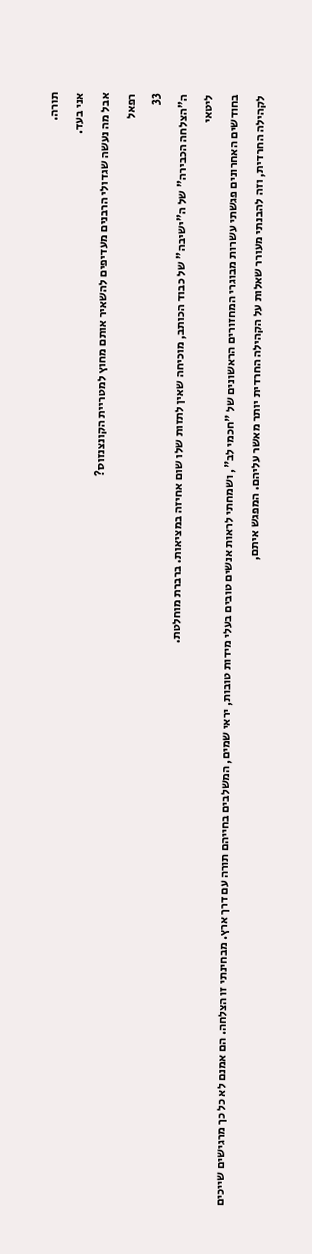תורה.
אני בעד.
אבל מה נעשה שגדולי הרבנים מעדיפים להשאיר אותם מחוץ למטריית הקונצנזוס?
רפאל
33
ה"הצלחה הכבירה" של ה"ישיבה" של כבוד הכותב, מוכיחה שאין לתזות שלו שום אחיזה במציאות. ברברת מוחלטת.
ליטאי
בחודשים האחרונים פגשתי עשרות מבוגרי המחזורים הראשונים של "חכמי לב", ושמחתי לראות אנשים טובים בעלי מידות טובות, יראי שמים, המשלבים בחייהם תורה עם דרך ארץ. מבחינתי זו הצלחה. הם אמנם לא כל כך מרגישים שייכים לקהילה החרדית, וזה להבנתי מעורר שאלות על הקהילה החרדית יותר מאשר עליהם. המפגש איתם,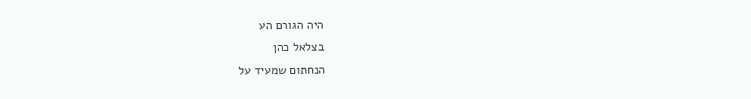היה הגורם הע
בצלאל כהן
הנחתום שמעיד על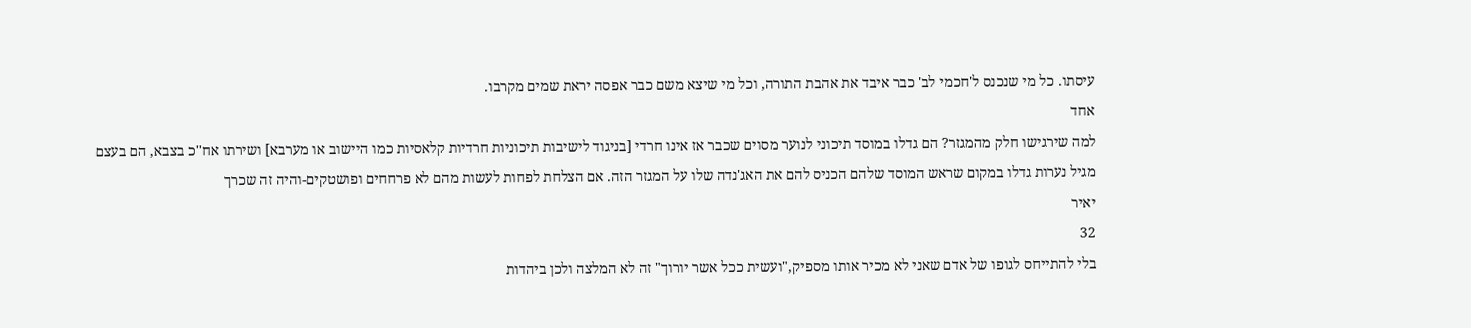עיסתו. כל מי שנכנס ל'חכמי לב' כבר איבד את אהבת התורה, וכל מי שיצא משם כבר אפסה יראת שמים מקרבו.
אחד
למה שירגישו חלק מהמגזר? הם גדלו במוסד תיכוני לנוער מסוים שכבר אז אינו חרדי [בניגוד לישיבות תיכוניות חרדיות קלאסיות כמו היישוב או מערבא] ושירתו אח''כ בצבא, הם בעצם מגיל נערות גדלו במקום שראש המוסד שלהם הכניס להם את האג'נדה שלו על המגזר הזה. אם הצלחת לפחות לעשות מהם לא פרחחים ופושטקים-והיה זה שכרך
יאיר
32
בלי להתייחס לגופו של אדם שאני לא מכיר אותו מספיק,"ועשית ככל אשר יורוך" זה לא המלצה ולכן ביהדות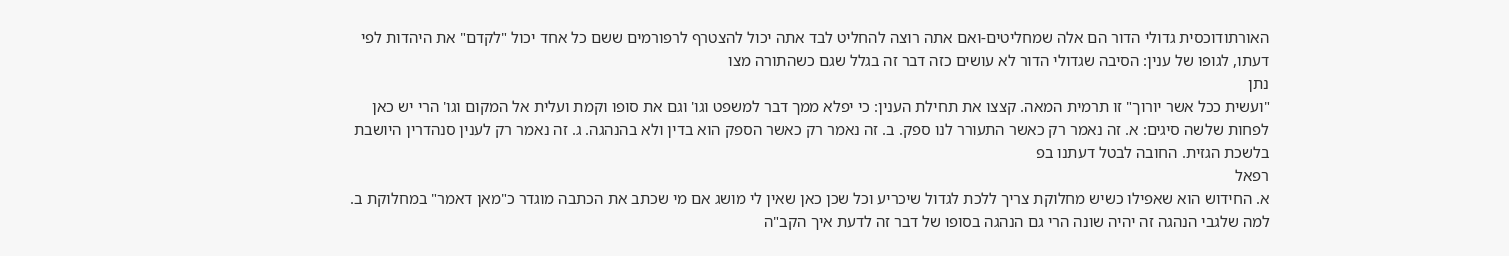האורתודוכסית גדולי הדור הם אלה שמחליטים-ואם אתה רוצה להחליט לבד אתה יכול להצטרף לרפורמים ששם כל אחד יכול "לקדם" את היהדות לפי דעתו, לגופו של ענין: הסיבה שגדולי הדור לא עושים כזה דבר זה בגלל שגם כשהתורה מצו
נתן
"ועשית ככל אשר יורוך" זו תרמית המאה. קצצו את תחילת הענין: כי יפלא ממך דבר למשפט וגו' וגם את סופו וקמת ועלית אל המקום וגו' הרי יש כאן לפחות שלשה סיגים: א. זה נאמר רק כאשר התעורר לנו ספק. ב. זה נאמר רק כאשר הספק הוא בדין ולא בהנהגה. ג. זה נאמר רק לענין סנהדרין היושבת בלשכת הגזית. החובה לבטל דעתנו בפ
רפאל
א. החידוש הוא שאפילו כשיש מחלוקת צריך ללכת לגדול שיכריע וכל שכן כאן שאין לי מושג אם מי שכתב את הכתבה מוגדר כ"מאן דאמר" במחלוקת ב. למה שלגבי הנהגה זה יהיה שונה הרי גם הנהגה בסופו של דבר זה לדעת איך הקב"ה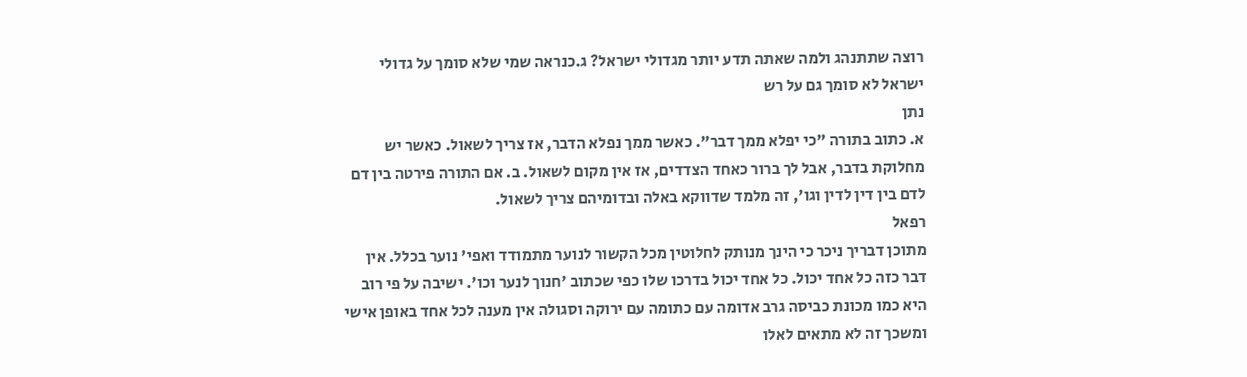רוצה שתתנהג ולמה שאתה תדע יותר מגדולי ישראל? ג.כנראה שמי שלא סומך על גדולי ישראל לא סומך גם על רש
נתן
א. כתוב בתורה "כי יפלא ממך דבר". כאשר ממך נפלא הדבר, אז צריך לשאול. כאשר יש מחלוקת בדבר, אבל לך ברור כאחד הצדדים, אז אין מקום לשאול. ב. אם התורה פירטה בין דם לדם בין דין לדין וגו', זה מלמד שדווקא באלה ובדומיהם צריך לשאול.
רפאל
מתוכן דבריך ניכר כי הינך מנותק לחלוטין מכל הקשור לנוער מתמודד ואפי' נוער בכלל. אין דבר כזה כל אחד יכול. כל אחד יכול בדרכו שלו כפי שכתוב 'חנוך לנער וכו'. ישיבה על פי רוב היא כמו מכונת כביסה גרב אדומה עם כתומה עם ירוקה וסגולה אין מענה לכל אחד באופן אישי ומשכך זה לא מתאים לאלו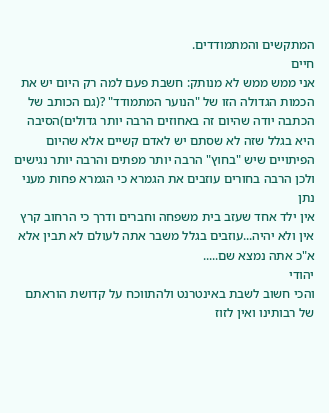המתקשים והמתמודדים.
חיים
אני ממש ממש לא מנותק: חשבת פעם למה רק היום יש את הכמות הגדולה הזו של "הנוער המתמודד" ?(גם הכותב של הכתבה יודה שהיום זה באחוזים הרבה יותר גדולים)הסיבה היא בגלל שזה לא שסתם יש לאדם קשיים אלא שהיום הפיתויים שיש "בחוץ" הרבה יותר מפתים והרבה יותר נגישים ולכן הרבה בחורים עוזבים את הגמרא כי הגמרא פחות מעני
נתן
אין ילד אחד שעזב בית משפחה וחברים ודרך כי הרחוב קרץ אין ולא יהיה...עוזבים בגלל משבר אתה לעולם לא תבין אלא א"כ אתה נמצא שם.....
יהודי
והכי חשוב לשבת באינטרנט ולהתווכח על קדושת הוראתם של רבותינו ואין לזוז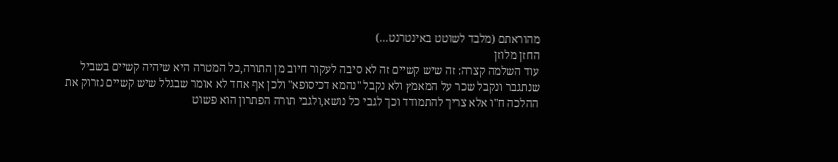מהוראתם (מלבד לשוטט באינטרנט...)
החזן מלוזן
עוד השלמה קצרה: זה שיש קשיים זה לא סיבה לעקור חיוב מן התורה,כל המטרה היא שיהיה קשיים בשביל שנתגבר ונקבל שכר על המאמץ ולא נקבל "נהמא דכיסופא" ולכן אף אחד לא אומר שבגלל שיש קשיים נזרוק את ההלכה ח"ו אלא צריך להתמודד וכך לגבי כל נושא,ולגבי תורה הפתרון הוא פשוט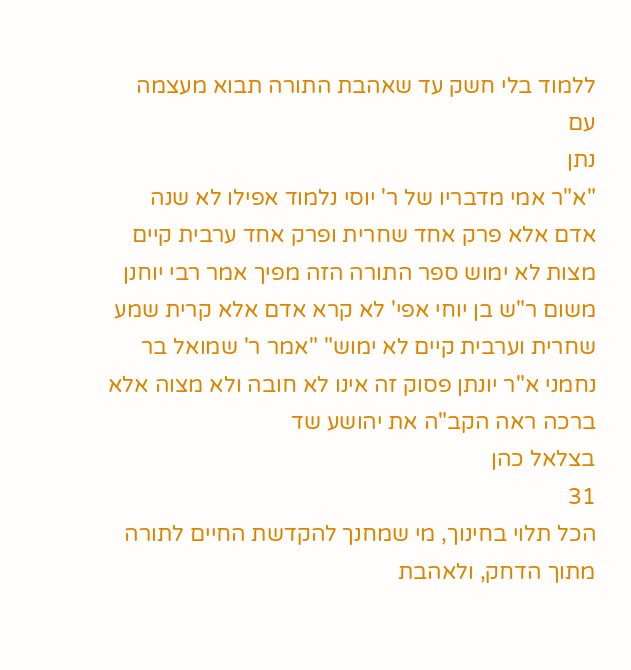ללמוד בלי חשק עד שאהבת התורה תבוא מעצמה עם
נתן
"א"ר אמי מדבריו של ר' יוסי נלמוד אפילו לא שנה אדם אלא פרק אחד שחרית ופרק אחד ערבית קיים מצות לא ימוש ספר התורה הזה מפיך אמר רבי יוחנן משום ר"ש בן יוחי אפי' לא קרא אדם אלא קרית שמע שחרית וערבית קיים לא ימוש" "אמר ר' שמואל בר נחמני א"ר יונתן פסוק זה אינו לא חובה ולא מצוה אלא ברכה ראה הקב"ה את יהושע שד
בצלאל כהן
31
הכל תלוי בחינוך, מי שמחנך להקדשת החיים לתורה מתוך הדחק, ולאהבת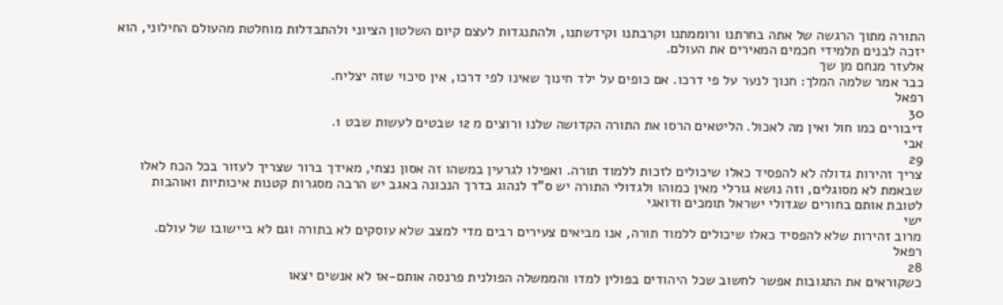התורה מתוך הרגשה של אתה בחרתנו ורוממתנו וקרבתנו וקידשתנו, ולהתנגדות לעצם קיום השלטון הציוני ולהתבדלות מוחלטת מהעולם החילוני, הוא יזכה לבנים תלמידי חכמים המאירים את העולם.
אלעזר מנחם מן שך
כבר אמר שלמה המלך: חנוך לנער על פי דרכו. אם כופים על ילד חינוך שאינו לפי דרכו, אין סיכוי שזה יצליח.
רפאל
30
דיבורים כמו חול ואין מה לאכול. הליטאים הרסו את התורה הקדושה שלנו ורוצים מ 12 שבטים לעשות שבט 1.
אבי
29
צריך זהירות גדולה לא להפסיד כאלו שיכולים לזכות ללמוד תורה. ואפילו לגרעין במשהו זה אסון נצחי, מאידך ברור שצריך לעזור בכל הכח לאלו שבאמת לא מסוגלים, וזה נושא גורלי מאין כמוהו ולגדולי התורה יש ס"ד לנהוג בדרך הנכונה באגב יש הרבה מסגרות קטנות איכותיות ואוהבות לטובת אותם בחורים שגדולי ישראל תומכים ודואגי
ישי
מרוב זהירות שלא להפסיד כאלו שיכולים ללמוד תורה, אנו מביאים צעירים רבים מדי למצב שלא עוסקים לא בתורה וגם לא ביישובו של עולם.
רפאל
28
כשקוראים את התגובות אפשר לחשוב שכל היהודים בפולין למדו והממשלה הפולנית פרנסה אותם-אז לא אנשים יצאו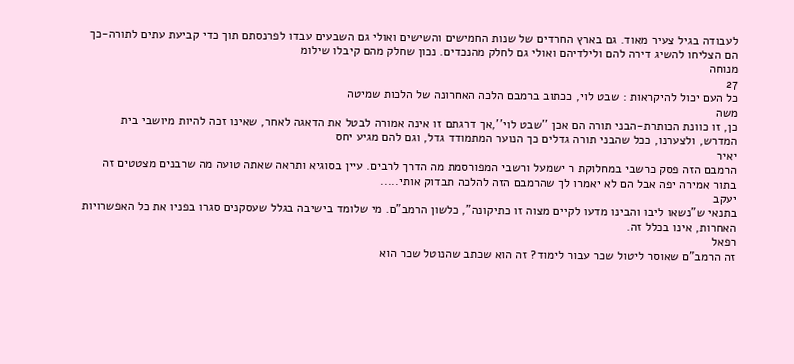לעבודה בגיל צעיר מאוד. גם בארץ החרדים של שנות החמישים והשישים ואולי גם השבעים עבדו לפרנסתם תוך כדי קביעת עתים לתורה-כך הם הצליחו להשיג דירה להם ולילדיהם ואולי גם לחלק מהנכדים. נכון שחלק מהם קיבלו שילומ
מנוחה
27
כל העם יכול להיקראות : שבט לוי, ככתוב ברמבם הלכה האחרונה של הלכות שמיטה
משה
כן, זו כוונת הכותרת-הבני תורה הם אכן ''שבט לוי'',אך דרגתם זו אינה אמורה לבטל את הדאגה לאחר, שאינו זכה להיות מיושבי בית המדרש, ולצערנו, ככל שהבני תורה גדלים כך הנוער המתמודד גדל, וגם להם מגיע יחס
יאיר
הרמבם הזה פסק כרשבי במחלוקת ר ישמעל ורשבי המפורסמת מה הדרך לרבים. עיין בסוגיא ותראה שאתה טועה מה שרבנים מצטטים זה בתור אמירה יפה אבל הם לא יאמרו לך שהרמבם הזה להלכה תבדוק אותי.....
יעקב
בתנאי ש"נשאו ליבו והבינו מדעו לקיים מצוה זו כתיקונה", כלשון הרמב"ם. מי שלומד בישיבה בגלל שעסקנים סגרו בפניו את כל האפשרויות האחרות, אינו בכלל זה.
רפאל
זה הרמב"ם שאוסר ליטול שכר עבור לימוד? זה הוא שכתב שהנוטל שכר הוא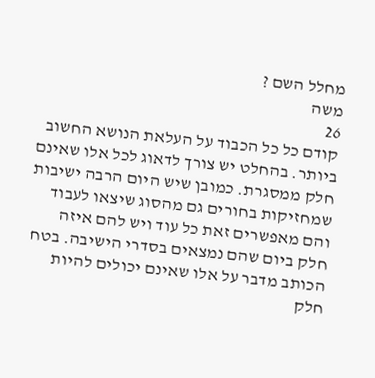מחלל השם ?
משה
26
קודם כל כל הכבוד על העלאת הנושא החשוב ביותר. בהחלט יש צורך לדאוג לכל אלו שאינם חלק ממסגרת. כמובן שיש היום הרבה ישיבות שמחזיקות בחורים גם מהסוג שיצאו לעבוד והם מאפשרים זאת כל עוד ויש להם איזה חלק ביום שהם נמצאים בסדרי הישיבה. בטח הכותב מדבר על אלו שאינם יכולים להיות חלק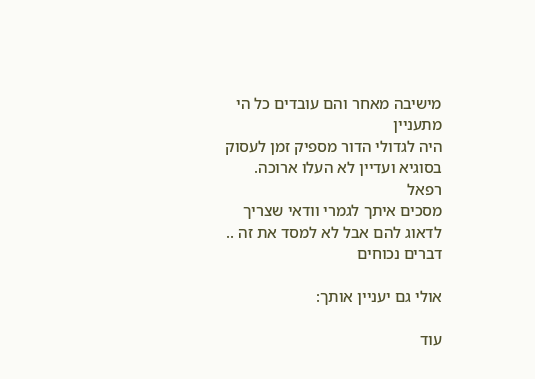מישיבה מאחר והם עובדים כל הי
מתעניין
היה לגדולי הדור מספיק זמן לעסוק בסוגיא ועדיין לא העלו ארוכה.
רפאל
מסכים איתך לגמרי וודאי שצריך לדאוג להם אבל לא למסד את זה ..
דברים נכוחים

אולי גם יעניין אותך:

עוד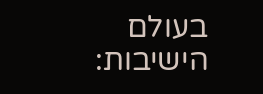בעולם הישיבות: